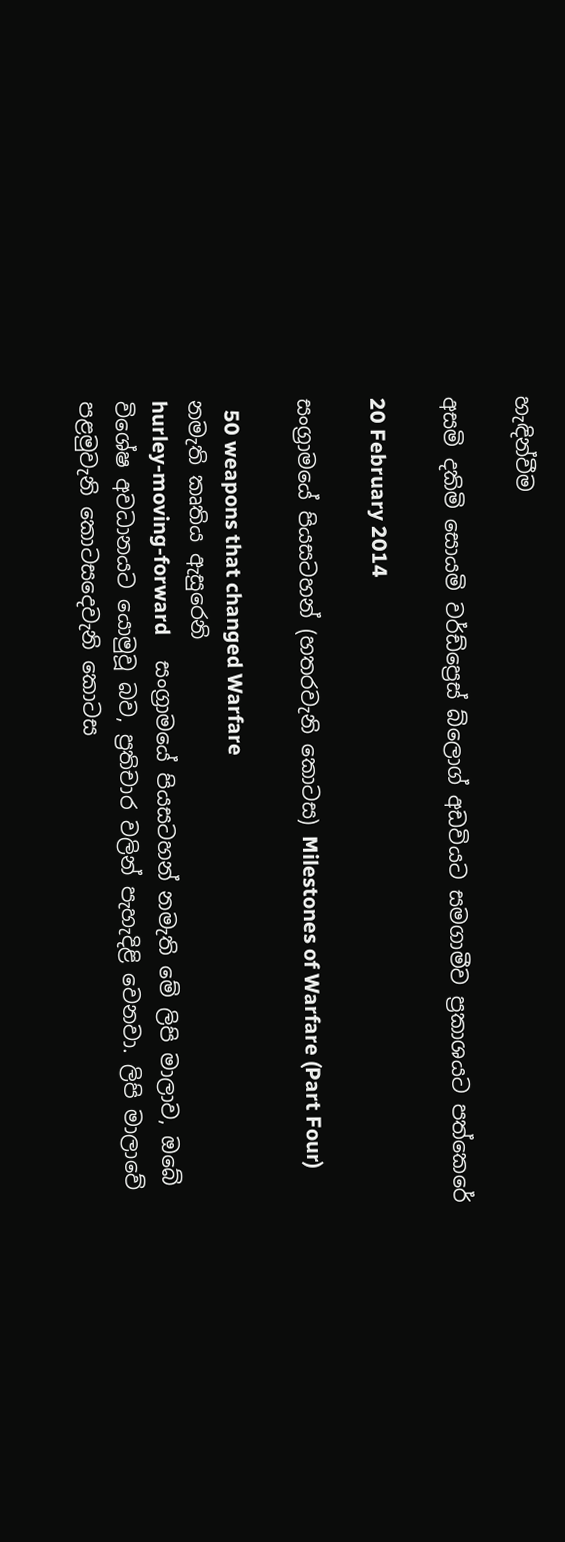හැඳින්වීම

අසමි දකිමි සොයමි වර්ඩ්ප්‍රෙස් බ්ලොග් අඩවියට සමගාමීව ප්‍රකාශයට පත්කෙරේ

20 February 2014

සංග්‍රාමයේ පියසටහන් (හතරවැනි කොටස) Milestones of Warfare (Part Four)

  50 weapons that changed Warfare
නමැති කෘතිය ඇසුරෙනි
hurley-moving-forward     සංග්‍රාමයේ පියසටහන් නමැති මේ ලිපි මාලාව, ඔබේ විශේෂ අවධානයට යොමුවූ බව, ප්‍රතිචාර වලින් පැහැදිළි වෙනවා. ලිපි මාලාවේ පළමුවැනි කොටසදෙවැනි කොටස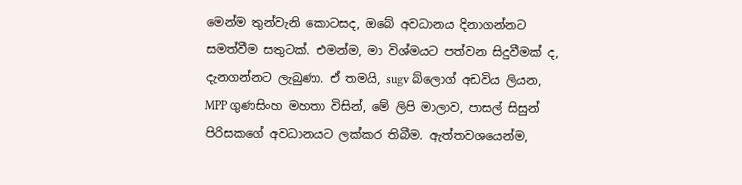මෙන්ම තුන්වැනි කොටසද, ඔබේ අවධානය දිනාගන්නට සමත්වීම සතුටක්. එමන්ම, මා විශ්මයට පත්වන සිදුවීමක් ද, දැනගන්නට ලැබුණා. ඒ තමයි, sugv බ්ලොග් අඩවිය ලියන, MPP ගුණසිංහ මහතා විසින්, මේ ලිපි මාලාව, පාසල් සිසුන් පිරිසකගේ අවධානයට ලක්කර තිබීම. ඇත්තවශයෙන්ම,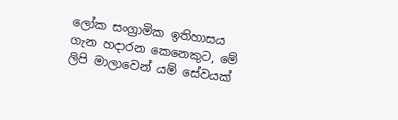ලෝක සංග්‍රාමික ඉතිහාසය ගැන හදාරන කෙනෙකුට, මේ ලිපි මාලාවෙන් යම් සේවයක්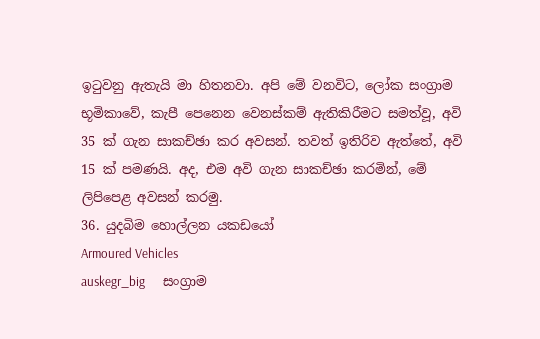ඉටුවනු ඇතැයි මා හිතනවා. අපි මේ වනවිට, ලෝක සංග්‍රාම භූමිකාවේ, කැපී පෙනෙන වෙනස්කම් ඇතිකිරීමට සමත්වූ, අවි 35 ක් ගැන සාකච්ඡා කර අවසන්. තවත් ඉතිරිව ඇත්තේ, අවි 15 ක් පමණයි. අද, එම අවි ගැන සාකච්ඡා කරමින්, මේ ලිපිපෙළ අවසන් කරමු.
36. යුදබිම හොල්ලන යකඩයෝ
Armoured Vehicles
auskegr_big      සංග්‍රාම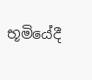භූමියේදී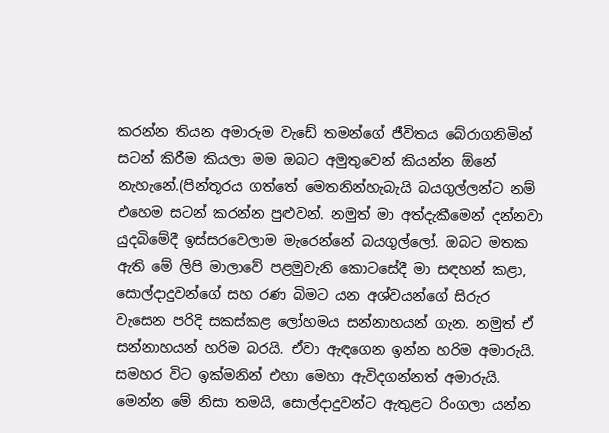කරන්න තියන අමාරුම වැඩේ තමන්ගේ ජීවිතය බේරාගනිමින් සටන් කිරීම කියලා මම ඔබට අමුතුවෙන් කියන්න ඕනේ නැහැනේ.(පින්තූරය ගත්තේ මෙතනින්හැබැයි බයගුල්ලන්ට නම් එහෙම සටන් කරන්න පුළුවන්. නමුත් මා අත්දැකීමෙන් දන්නවා යුදබිමේදී ඉස්සරවෙලාම මැරෙන්නේ බයගුල්ලෝ. ඔබට මතක ඇති මේ ලිපි මාලාවේ පළමුවැනි කොටසේදී මා සඳහන් කළා, සොල්දාදුවන්ගේ සහ රණ බිමට යන අශ්වයන්ගේ සිරුර වැසෙන පරිදි සකස්කළ ලෝහමය සන්නාහයන් ගැන. නමුත් ඒ සන්නාහයන් හරිම බරයි. ඒවා ඇඳගෙන ඉන්න හරිම අමාරුයි. සමහර විට ඉක්මනින් එහා මෙහා ඇවිදගන්නත් අමාරුයි. මෙන්න මේ නිසා තමයි, සොල්දාදුවන්ට ඇතුළට රිංගලා යන්න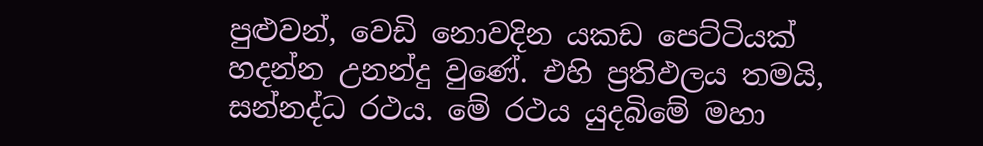පුළුවන්, වෙඩි නොවදින යකඩ පෙට්ටියක් හදන්න උනන්දු වුණේ. එහි ප්‍රතිඵලය තමයි, සන්නද්ධ රථය. මේ රථය යුදබිමේ මහා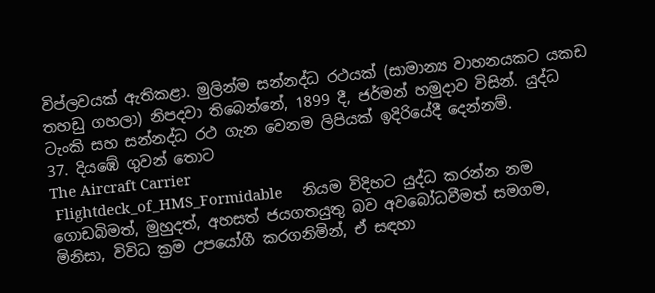විප්ලවයක් ඇතිකළා. මුලින්ම සන්නද්ධ රථයක් (සාමාන්‍ය වාහනයකට යකඩ තහඩු ගහලා) නිපදවා තිබෙන්නේ, 1899 දී, ජර්මන් හමුදාව විසින්. යුද්ධ ටැංකි සහ සන්නද්ධ රථ ගැන වෙනම ලිපියක් ඉදිරියේදී දෙන්නම්.
37. දියඹේ ගුවන් තොට
The Aircraft Carrier
 Flightdeck_of_HMS_Formidable     නියම විදිහට යුද්ධ කරන්න නම ගොඩබිමත්, මුහුදත්, අහසත් ජයගතයුතු බව අවබෝධවීමත් සමගම, මිනිසා, විවිධ ක්‍රම උපයෝගී කරගනිමින්, ඒ සඳහා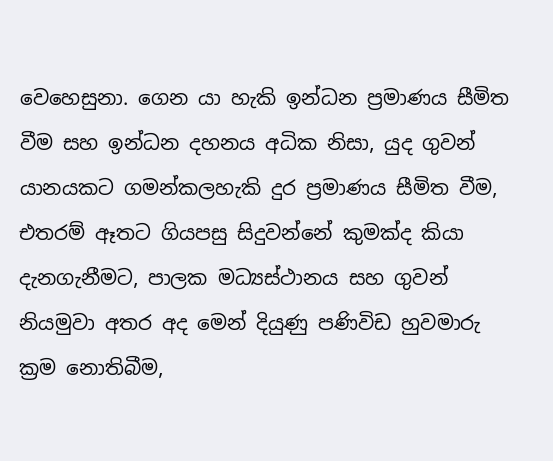වෙහෙසුනා. ගෙන යා හැකි ඉන්ධන ප්‍රමාණය සීමිත වීම සහ ඉන්ධන දහනය අධික නිසා, යුද ගුවන් යානයකට ගමන්කලහැකි දුර ප්‍රමාණය සීමිත වීම, එතරම් ඈතට ගියපසු සිදුවන්නේ කුමක්ද කියා දැනගැනීමට, පාලක මධ්‍යස්ථානය සහ ගුවන් නියමුවා අතර අද මෙන් දියුණු පණිවිඩ හුවමාරු ක්‍රම නොතිබීම,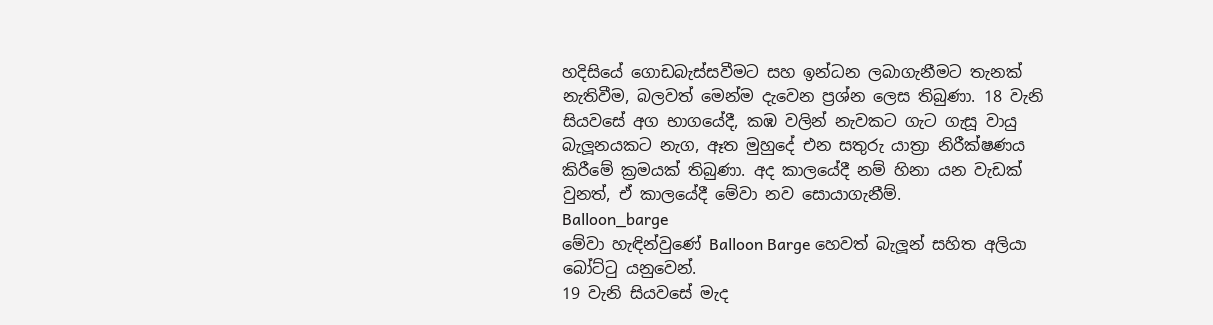හදිසියේ ගොඩබැස්සවීමට සහ ඉන්ධන ලබාගැනීමට තැනක් නැතිවීම, බලවත් මෙන්ම දැවෙන ප්‍රශ්න ලෙස තිබුණා. 18 වැනි සියවසේ අග භාගයේදී, කඹ වලින් නැවකට ගැට ගැසූ වායු බැලූනයකට නැග, ඈත මුහුදේ එන සතුරු යාත්‍රා නිරීක්ෂණය කිරීමේ ක්‍රමයක් තිබුණා. අද කාලයේදී නම් හිනා යන වැඩක් වුනත්, ඒ කාලයේදී මේවා නව සොයාගැනීම්.
Balloon_barge
මේවා හැඳින්වුණේ Balloon Barge හෙවත් බැලූන් සහිත අලියා බෝට්ටු යනුවෙන්.
19 වැනි සියවසේ මැද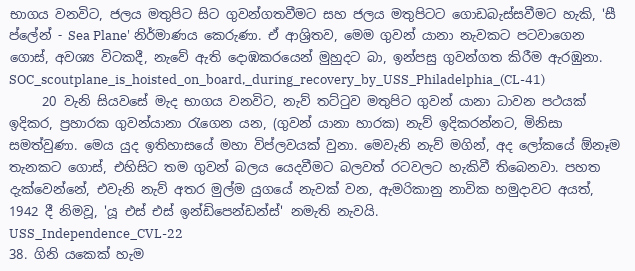භාගය වනවිට, ජලය මතුපිට සිට ගුවන්ගතවීමට සහ ජලය මතුපිටට ගොඩබැස්සවීමට හැකි, 'සී ප්ලේන් - Sea Plane' නිර්මාණය කෙරුණා. ඒ ආශ්‍රිතව, මෙම ගුවන් යානා නැවකට පටවාගෙන ගොස්, අවශ්‍ය විටකදී, නැවේ ඇති දොඹකරයෙන් මුහුදට බා, ඉන්පසු ගුවන්ගත කිරීම ඇරඹුනා.
SOC_scoutplane_is_hoisted_on_board,_during_recovery_by_USS_Philadelphia_(CL-41)
     20 වැනි සියවසේ මැද භාගය වනවිට, නැව් තට්ටුව මතුපිට ගුවන් යානා ධාවන පථයක් ඉදිකර, ප්‍රහාරක ගුවන්යානා රැගෙන යන, (ගුවන් යානා හාරක) නැව් ඉදිකරන්නට, මිනිසා සමත්වුණා. මෙය යුද ඉතිහාසයේ මහා විප්ලවයක් වුනා. මෙවැනි නැව් මගින්, අද ලෝකයේ ඕනෑම තැනකට ගොස්, එහිසිට තම ගුවන් බලය යෙදවීමට බලවත් රටවලට හැකිවී තිබෙනවා. පහත දැක්වෙන්නේ, එවැනි නැව් අතර මුල්ම යුගයේ නැවක් වන, ඇමරිකානු නාවික හමුදාවට අයත්, 1942 දී නිමවූ, 'යූ එස් එස් ඉන්ඩිපෙන්ඩන්ස්' නමැති නැවයි.
USS_Independence_CVL-22
38. ගිනි යකෙක් හැම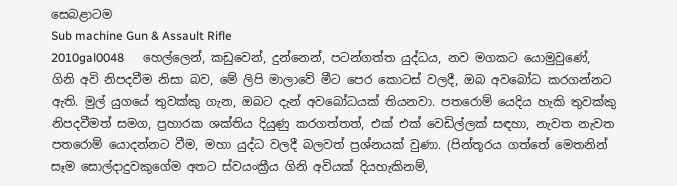සෙබළාටම
Sub machine Gun & Assault Rifle
2010gal0048      හෙල්ලෙන්, කඩුවෙන්, දුන්නෙන්, පටන්ගත්ත යුද්ධය, නව මගකට යොමුවුණේ, ගිනි අවි නිපදවීම නිසා බව, මේ ලිපි මාලාවේ මීට පෙර කොටස් වලදී, ඔබ අවබෝධ කරගන්නට ඇති. මුල් යුගයේ තුවක්කු ගැන, ඔබට දැන් අවබෝධයක් තියනවා. පතරොම් යෙදිය හැකි තුවක්කු නිපදවීමත් සමග, ප්‍රහාරක ශක්තිය දියුණු කරගත්තත්, එක් එක් වෙඩිල්ලක් සඳහා, නැවත නැවත පතරොම් යොදන්නට වීම, මහා යුද්ධ වලදී බලවත් ප්‍රශ්නයක් වුණා. (පින්තූරය ගත්තේ මෙතනින් සෑම සොල්දාදුවකුගේම අතට ස්වයංක්‍රීය ගිනි අවියක් දියහැකිනම්,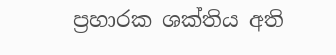ප්‍රහාරක ශක්තිය අති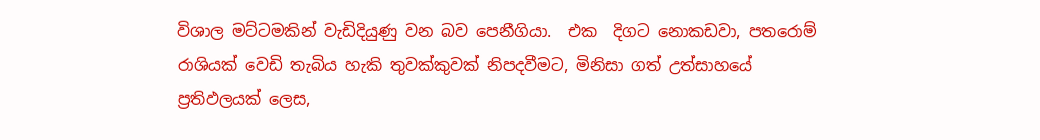විශාල මට්ටමකින් වැඩිදියුණු වන බව පෙනීගියා.  එක  දිගට නොකඩවා, පතරොම් රාශියක් වෙඩි තැබිය හැකි තුවක්කුවක් නිපදවීමට, මිනිසා ගත් උත්සාහයේ ප්‍රතිඵලයක් ලෙස,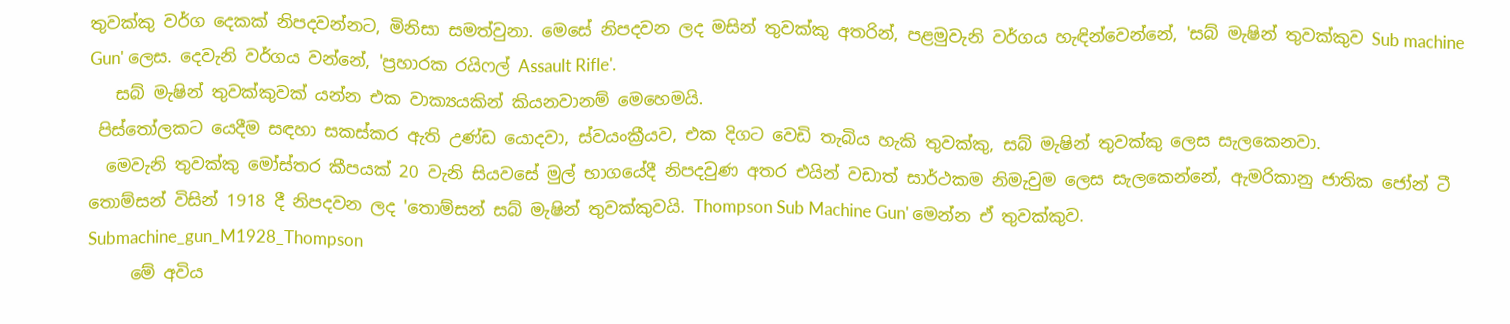තුවක්කු වර්ග දෙකක් නිපදවන්නට, මිනිසා සමත්වුනා. මෙසේ නිපදවන ලද මසින් තුවක්කු අතරින්, පළමුවැනි වර්ගය හැඳින්වෙන්නේ, 'සබ් මැෂින් තුවක්කුව Sub machine Gun' ලෙස. දෙවැනි වර්ගය වන්නේ, 'ප්‍රහාරක රයිෆල් Assault Rifle'.
   සබ් මැෂින් තුවක්කුවක් යන්න එක වාක්‍යයකින් කියනවානම් මෙහෙමයි.
 පිස්තෝලකට යෙදීම සඳහා සකස්කර ඇති උණ්ඩ යොදවා, ස්වයංක්‍රීයව, එක දිගට වෙඩි තැබිය හැකි තුවක්කු, සබ් මැෂින් තුවක්කු ලෙස සැලකෙනවා.
  මෙවැනි තුවක්කු මෝස්‌තර කීපයක් 20 වැනි සියවසේ මුල් භාගයේදී නිපදවුණ අතර එයින් වඩාත් සාර්ථකම නිමැවුම ලෙස සැලකෙන්නේ, ඇමරිකානු ජාතික ජෝන් ටී තොම්සන් විසින් 1918 දී නිපදවන ලද 'තොම්සන් සබ් මැෂින් තුවක්කුවයි. Thompson Sub Machine Gun' මෙන්න ඒ තුවක්කුව.
Submachine_gun_M1928_Thompson
     මේ අවිය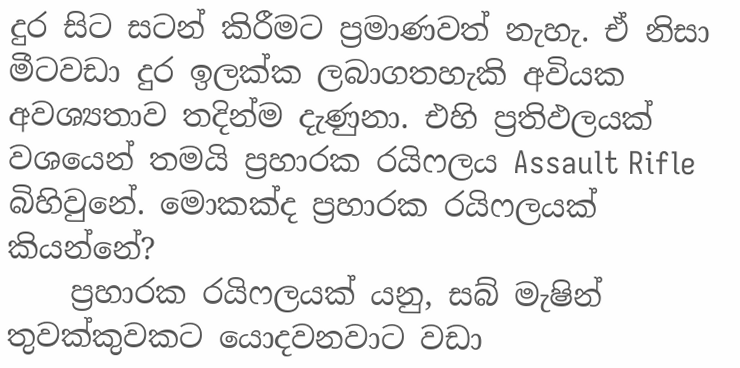දුර සිට සටන් කිරීමට ප්‍රමාණවත් නැහැ. ඒ නිසා මීටවඩා දුර ඉලක්ක ලබාගතහැකි අවියක අවශ්‍යතාව තදින්ම දැණුනා. එහි ප්‍රතිඵලයක්  වශයෙන් තමයි ප්‍රහාරක රයිෆලය Assault Rifle බිහිවුනේ. මොකක්ද ප්‍රහාරක රයිෆලයක් කියන්නේ?
    ප්‍රහාරක රයිෆලයක් යනු, සබ් මැෂින් තුවක්කුවකට යොදවනවාට වඩා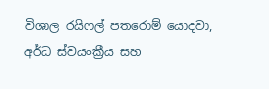විශාල රයිෆල් පතරොම් යොදවා, අර්ධ ස්වයංක්‍රීය සහ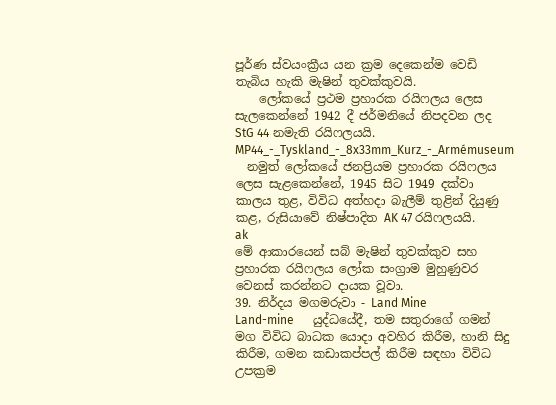පූර්ණ ස්වයංක්‍රීය යන ක්‍රම දෙකෙන්ම වෙඩි තැබිය හැකි මැෂින් තුවක්කුවයි.
    ලෝකයේ ප්‍රථම ප්‍රහාරක රයිෆලය ලෙස සැලකෙන්නේ 1942 දී ජර්මනියේ නිපදවන ලද StG 44 නමැති රයිෆලයයි.
MP44_-_Tyskland_-_8x33mm_Kurz_-_Armémuseum
  නමුත් ලෝකයේ ජනප්‍රියම ප්‍රහාරක රයිෆලය ලෙස සැළකෙන්නේ, 1945 සිට 1949 දක්වා කාලය තුළ, විවිධ අත්හදා බැලීම් තුළින් දියුණු කළ, රුසියාවේ නිෂ්පාදිත AK 47 රයිෆලයයි.
ak
මේ ආකාරයෙන් සබ් මැෂින් තුවක්කුව සහ ප්‍රහාරක රයිෆලය ලෝක සංග්‍රාම මුහුණුවර වෙනස් කරන්නට දායක වූවා.
39. නිර්දය මගමරුවා - Land Mine
Land-mine      යුද්ධයේදී, තම සතුරාගේ ගමන් මග විවිධ බාධක යොදා අවහිර කිරීම, හානි සිදු කිරීම, ගමන කඩාකප්පල් කිරීම සඳහා විවිධ උපක්‍රම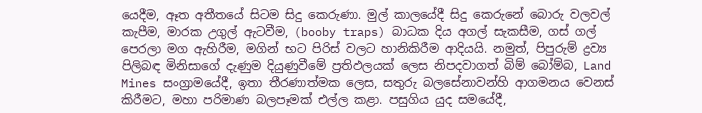යෙදීම, ඈත අතීතයේ සිටම සිදු කෙරුණා. මුල් කාලයේදී සිදු කෙරුනේ බොරු වලවල් කැපීම, මාරක උගුල් ඇටවීම, (booby traps) බාධක දිය අගල් සැකසීම, ගස් ගල් පෙරලා මග ඇහිරීම, මගින් භට පිරිස් වලට හානිකිරීම ආදියයි. නමුත්, පිපුරුම් ද්‍රව්‍ය පිලිබඳ මිනිසාගේ දැණුම දියුණුවීමේ ප්‍රතිඵලයක් ලෙස නිපදවාගත් බිම් බෝම්බ, Land Mines සංග්‍රාමයේදී, ඉතා තීරණාත්මක ලෙස, සතුරු බලසේනාවන්හි ආගමනය වෙනස් කිරීමට, මහා පරිමාණ බලපෑමක් එල්ල කළා. පසුගිය යුද සමයේදී,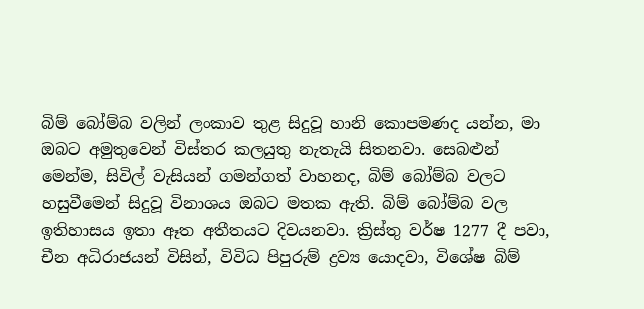බිම් බෝම්බ වලින් ලංකාව තුළ සිදුවූ හානි කොපමණද යන්න, මා ඔබට අමුතුවෙන් විස්තර කලයුතු නැතැයි සිතනවා. සෙබළුන් මෙන්ම, සිවිල් වැසියන් ගමන්ගත් වාහනද, බිම් බෝම්බ වලට හසුවීමෙන් සිදුවූ විනාශය ඔබට මතක ඇති. බිම් බෝම්බ වල ඉතිහාසය ඉතා ඈත අතීතයට දිවයනවා. ක්‍රිස්තු වර්ෂ 1277 දී පවා, චීන අධිරාජයන් විසින්, විවිධ පිපුරුම් ද්‍රව්‍ය යොදවා, විශේෂ බිම්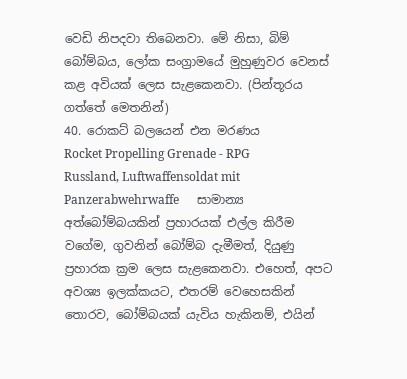වෙඩි නිපදවා තිබෙනවා. මේ නිසා, බිම් බෝම්බය, ලෝක සංග්‍රාමයේ මුහුණුවර වෙනස් කළ අවියක් ලෙස සැළකෙනවා. (පින්තූරය ගත්තේ මෙතනින්)
40. රොකට් බලයෙන් එන මරණය
Rocket Propelling Grenade - RPG
Russland, Luftwaffensoldat mit Panzerabwehrwaffe      සාමාන්‍ය අත්බෝම්බයකින් ප්‍රහාරයක් එල්ල කිරීම වගේම, ගුවනින් බෝම්බ දැමීමත්, දියුණු ප්‍රහාරක ක්‍රම ලෙස සැළකෙනවා. එහෙත්, අපට අවශ්‍ය ඉලක්කයට, එතරම් වෙහෙසකින් තොරව, බෝම්බයක් යැවිය හැකිනම්, එයින්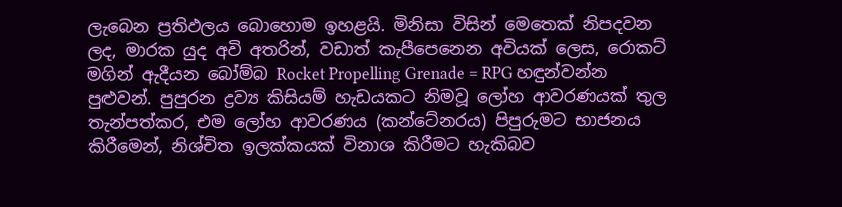ලැබෙන ප්‍රතිඵලය බොහොම ඉහළයි. මිනිසා විසින් මෙතෙක් නිපදවන ලද, මාරක යුද අවි අතරින්, වඩාත් කැපීපෙනෙන අවියක් ලෙස, රොකට් මගින් ඇදීයන බෝම්බ Rocket Propelling Grenade = RPG හඳුන්වන්න පුළුවන්. පුපුරන ද්‍රව්‍ය කිසියම් හැඩයකට නිමවූ ලෝහ ආවරණයක් තුල තැන්පත්කර, එම ලෝහ ආවරණය (කන්ටේනරය) පිපුරුමට භාජනය කිරීමෙන්, නිශ්චිත ඉලක්කයක් විනාශ කිරීමට හැකිබව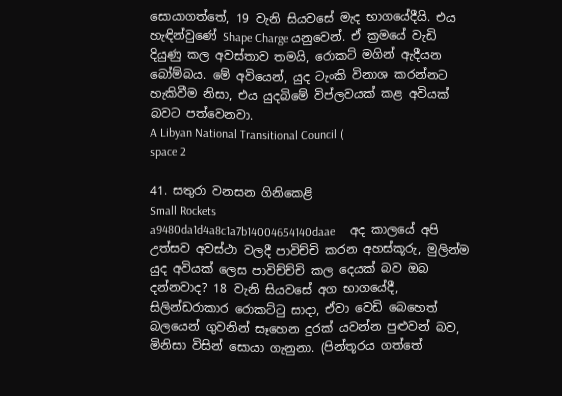සොයාගත්තේ, 19 වැනි සියවසේ මැද භාගයේදීයි. එය හැඳින්වුණේ Shape Charge යනුවෙන්. ඒ ක්‍රමයේ වැඩි දියුණු කල අවස්තාව තමයි, රොකට් මගින් ඇදීයන බෝම්බය. මේ අවියෙන්, යුද ටැංකි විනාශ කරන්නට හැකිවීම නිසා, එය යුදබිමේ විප්ලවයක් කළ අවියක් බවට පත්වෙනවා.
A Libyan National Transitional Council (
space 2

41. සතුරා වනසන ගිනිකෙළි
Small Rockets
a9480da1d4a8c1a7b14004654140daae     අද කාලයේ අපි උත්සව අවස්ථා වලදී පාවිච්චි කරන අහස්කූරු, මුලින්ම යුද අවියක් ලෙස පාවිච්ච්චි කල දෙයක් බව ඔබ දන්නවාද? 18 වැනි සියවසේ අග භාගයේදී,  සිලින්ඩරාකාර රොකට්ටු සාදා, ඒවා වෙඩි බෙහෙත් බලයෙන් ගුවනින් සෑහෙන දුරක් යවන්න පුළුවන් බව, මිනිසා විසින් සොයා ගැනුනා. (පින්තූරය ගත්තේ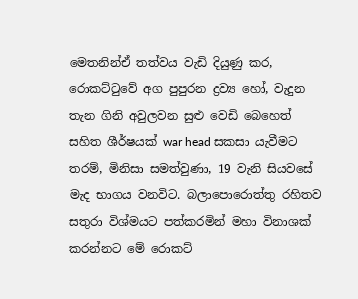මෙතනින්ඒ තත්වය වැඩි දියුණු කර, රොකට්ටුවේ අග පුපුරන ද්‍රව්‍ය හෝ, වැදුන තැන ගිනි අවුලවන සුළු වෙඩි බෙහෙත් සහිත ශීර්ෂයක් war head සකසා යැවීමට තරම්, මිනිසා සමත්වුණා, 19 වැනි සියවසේ මැද භාගය වනවිට. බලාපොරොත්තු රහිතව සතුරා විශ්මයට පත්කරමින් මහා විනාශක් කරන්නට මේ රොකට්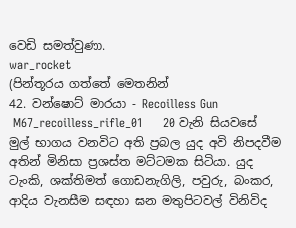වෙඩි සමත්වුණා.
war_rocket
(පින්තූරය ගත්තේ මෙතනින්
42. වන්ෂොට් මාරයා - Recoilless Gun
 M67_recoilless_rifle_01     20 වැනි සියවසේ මුල් භාගය වනවිට අති ප්‍රබල යුද අවි නිපදවීම අතින් මිනිසා ප්‍රශස්ත මට්ටමක සිටියා. යුද ටැංකි, ශක්තිමත් ගොඩනැගිලි, පවුරු, බංකර, ආදිය වැනසීම සඳහා ඝන මතුපිටවල් විනිවිද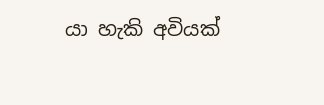යා හැකි අවියක්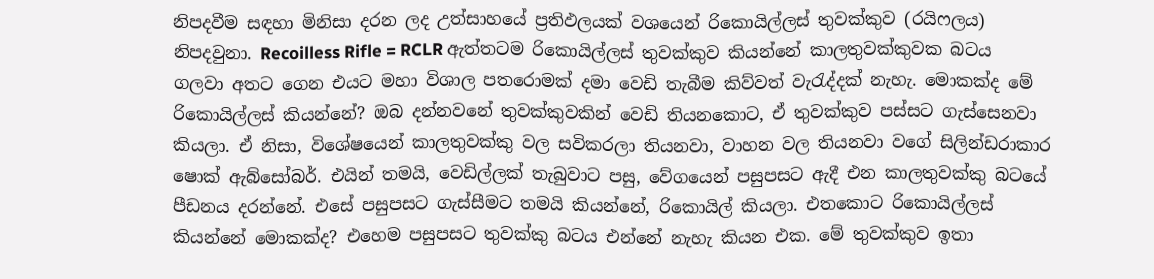නිපදවීම සඳහා මිනිසා දරන ලද උත්සාහයේ ප්‍රතිඵලයක් වශයෙන් රිකොයිල්ලස් තුවක්කුව (රයිෆලය) නිපදවුනා. Recoilless Rifle = RCLR ඇත්තටම රිකොයිල්ලස් තුවක්කුව කියන්නේ කාලතුවක්කුවක බටය ගලවා අතට ගෙන එයට මහා විශාල පතරොමක් දමා වෙඩි තැබීම කිව්වත් වැරැද්දක් නැහැ. මොකක්ද මේ රිකොයිල්ලස් කියන්නේ? ඔබ දන්නවනේ තුවක්කුවකින් වෙඩි තියනකොට, ඒ තුවක්කුව පස්සට ගැස්සෙනවා කියලා. ඒ නිසා, විශේෂයෙන් කාලතුවක්කු වල සවිකරලා තියනවා, වාහන වල තියනවා වගේ සිලින්ඩරාකාර ෂොක් ඇබ්සෝබර්. එයින් තමයි, වෙඩිල්ලක් තැබුවාට පසු, වේගයෙන් පසුපසට ඇදී එන කාලතුවක්කු බටයේ පීඩනය දරන්නේ. එසේ පසුපසට ගැස්සීමට තමයි කියන්නේ, රිකොයිල් කියලා. එතකොට රිකොයිල්ලස් කියන්නේ මොකක්ද? එහෙම පසුපසට තුවක්කු බටය එන්නේ නැහැ කියන එක. මේ තුවක්කුව ඉතා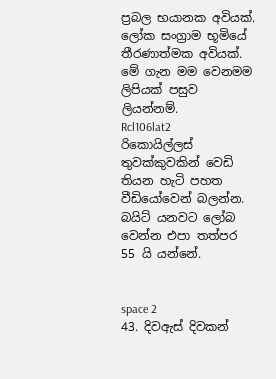ප්‍රබල භයානක අවියක්. ලෝක සංග්‍රාම භූමියේ තීරණාත්මක අවියක්. මේ ගැන මම වෙනමම ලිපියක් පසුව ලියන්නම්.
Rcl106lat2
රිකොයිල්ලස් තුවක්කුවකින් වෙඩි තියන හැටි පහත වීඩියෝවෙන් බලන්න. බයිට් යනවට ලෝබ වෙන්න එපා තත්පර 55 යි යන්නේ.


space 2
43. දිවඇස් දිවකන්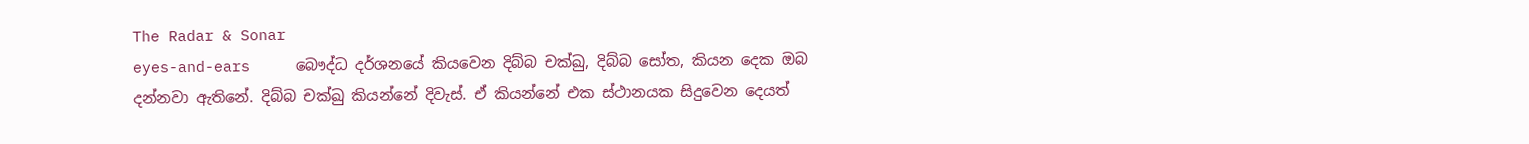The Radar & Sonar
eyes-and-ears     බෞද්ධ දර්ශනයේ කියවෙන දිබ්බ චක්ඛු, දිබ්බ සෝත, කියන දෙක ඔබ දන්නවා ඇතිනේ. දිබ්බ චක්ඛු කියන්නේ දිවැස්. ඒ කියන්නේ එක ස්ථානයක සිදුවෙන දෙයත්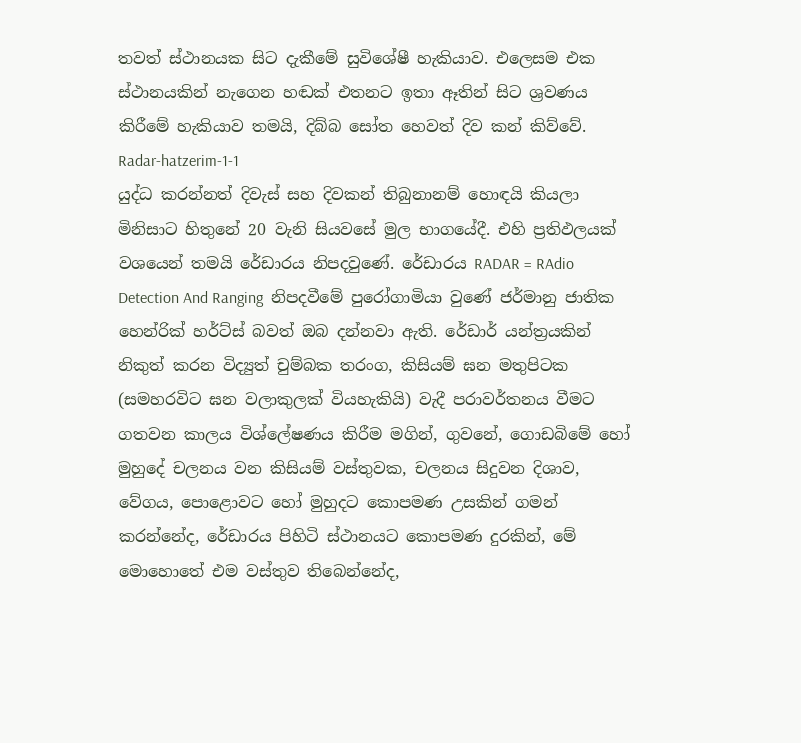තවත් ස්ථානයක සිට දැකීමේ සුවිශේෂී හැකියාව. එලෙසම එක ස්ථානයකින් නැගෙන හඬක් එතනට ඉතා ඈතින් සිට ශ්‍රවණය කිරීමේ හැකියාව තමයි, දිබ්බ සෝත හෙවත් දිව කන් කිව්වේ.
Radar-hatzerim-1-1
යුද්ධ කරන්නත් දිවැස් සහ දිවකන් තිබුනානම් හොඳයි කියලා මිනිසාට හිතුනේ 20 වැනි සියවසේ මුල භාගයේදී. එහි ප්‍රතිඵලයක් වශයෙන් තමයි රේඩාරය නිපදවුණේ. රේඩාරය RADAR = RAdio Detection And Ranging  නිපදවීමේ පුරෝගාමියා වුණේ ජර්මානු ජාතික හෙන්රික් හර්ට්ස් බවත් ඔබ දන්නවා ඇති. රේඩාර් යන්ත්‍රයකින් නිකුත් කරන විද්‍යුත් චුම්බක තරංග, කිසියම් ඝන මතුපිටක (සමහරවිට ඝන වලාකුලක් වියහැකියි) වැදී පරාවර්තනය වීමට ගතවන කාලය විශ්ලේෂණය කිරීම මගින්, ගුවනේ, ගොඩබිමේ හෝ මුහුදේ චලනය වන කිසියම් වස්තුවක, චලනය සිදුවන දිශාව, වේගය, පොළොවට හෝ මුහුදට කොපමණ උසකින් ගමන් කරන්නේද, රේඩාරය පිහිටි ස්ථානයට කොපමණ දුරකින්, මේ මොහොතේ එම වස්තුව තිබෙන්නේද,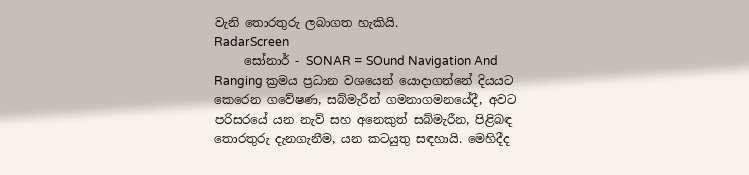වැනි තොරතුරු ලබාගත හැකියි.
RadarScreen
     සෝනාර් - SONAR = SOund Navigation And Ranging ක්‍රමය ප්‍රධාන වශයෙන් යොදාගන්නේ දියයට කෙරෙන ගවේෂණ, සබ්මැරීන් ගමනාගමනයේදී, අවට පරිසරයේ යන නැව් සහ අනෙකුත් සබ්මැරීන, පිළිබඳ තොරතුරු දැනගැනීම, යන කටයුතු සඳහායි. මෙහිදීද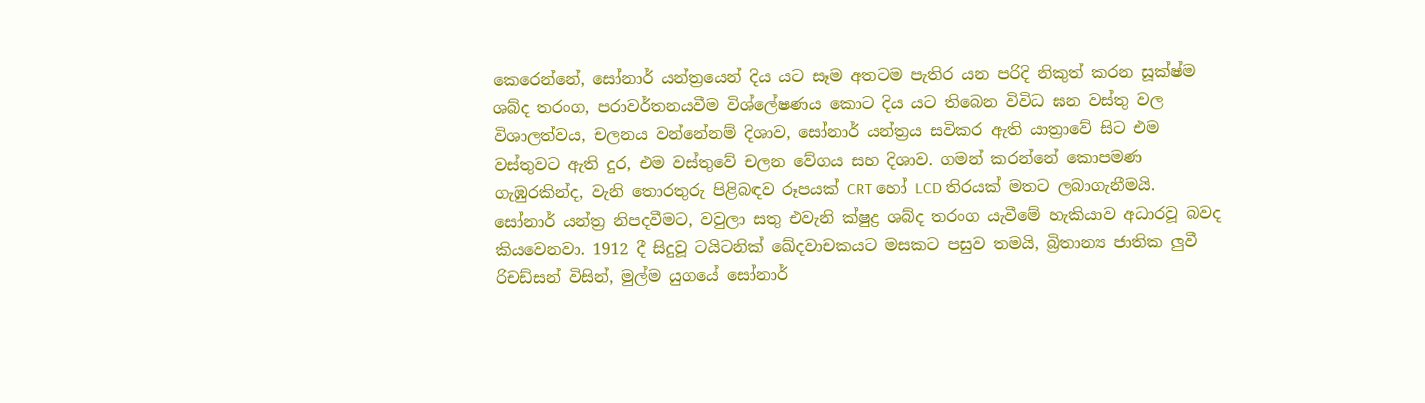කෙරෙන්නේ, සෝනාර් යන්ත්‍රයෙන් දිය යට සෑම අතටම පැතිර යන පරිදි නිකුත් කරන සූක්ෂ්ම ශබ්ද තරංග, පරාවර්තනයවීම විශ්ලේෂණය කොට දිය යට තිබෙන විවිධ ඝන වස්තු වල විශාලත්වය, චලනය වන්නේනම් දිශාව, සෝනාර් යන්ත්‍රය සවිකර ඇති යාත්‍රාවේ සිට එම වස්තුවට ඇති දුර, එම වස්තුවේ චලන වේගය සහ දිශාව. ගමන් කරන්නේ කොපමණ ගැඹුරකින්ද, වැනි තොරතුරු පිළිබඳව රූපයක් CRT හෝ LCD තිරයක් මතට ලබාගැනීමයි. සෝනාර් යන්ත්‍ර නිපදවීමට, වවුලා සතු එවැනි ක්ෂුද්‍ර ශබ්ද තරංග යැවීමේ හැකියාව අධාරවූ බවද කියවෙනවා. 1912 දී සිදුවූ ටයිටනික් ඛේදවාචකයට මසකට පසුව තමයි, බ්‍රිතාන්‍ය ජාතික ලුවී රිචඩ්සන් විසින්, මුල්ම යුගයේ සෝනාර්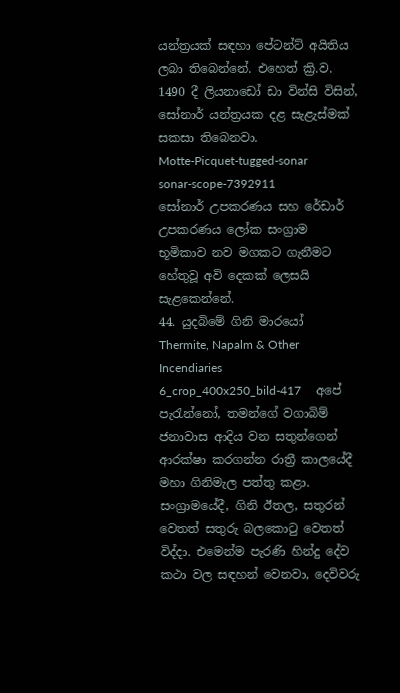යන්ත්‍රයක් සඳහා පේටන්ට් අයිතිය ලබා තිබෙන්නේ. එහෙත් ක්‍රි.ව. 1490 දී ලියනාඩෝ ඩා වින්සි විසින්, සෝනාර් යන්ත්‍රයක දළ සැළැස්මක් සකසා තිබෙනවා.
Motte-Picquet-tugged-sonar
sonar-scope-7392911
සෝනාර් උපකරණය සහ රේඩාර් උපකරණය ලෝක සංග්‍රාම භූමිකාව නව මගකට ගැනීමට හේතුවූ අවි දෙකක් ලෙසයි සැළකෙන්නේ.
44. යුදබිමේ ගිනි මාරයෝ
Thermite, Napalm & Other Incendiaries
6_crop_400x250_bild-417     අපේ පැරැන්නෝ, තමන්ගේ වගාබිම් ජනාවාස ආදිය වන සතුන්ගෙන් ආරක්ෂා කරගන්න රාත්‍රී කාලයේදී මහා ගිනිමැල පත්තු කළා. සංග්‍රාමයේදී, ගිනි ඊතල, සතුරන් වෙතත් සතුරු බලකොටු වෙතත් විද්දා. එමෙන්ම පැරණි හින්දු දේව කථා වල සඳහන් වෙනවා, දෙවිවරු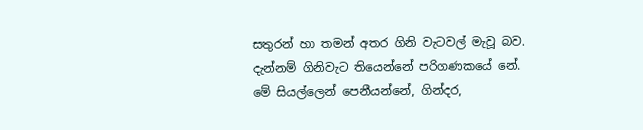සතුරන් හා තමන් අතර ගිනි වැටවල් මැවූ බව. දැන්නම් ගිනිවැට තියෙන්නේ පරිගණකයේ නේ. මේ සියල්ලෙන් පෙනීයන්නේ, ගින්දර,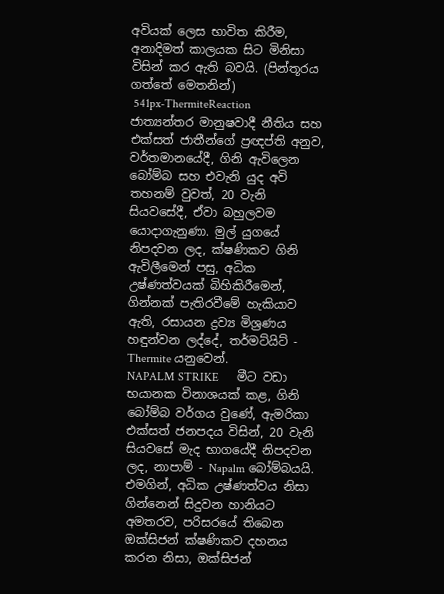අවියක් ලෙස භාවිත කිරීම, අනාදිමත් කාලයක සිට මිනිසා විසින් කර ඇති බවයි. (පින්තූරය ගත්තේ මෙතනින්)
 541px-ThermiteReaction     ජාත්‍යන්තර මානුෂවාදී නීතිය සහ එක්සත් ජාතීන්ගේ ප්‍රඥප්ති අනුව, වර්තමානයේදී, ගිනි ඇවිලෙන බෝම්බ සහ එවැනි යුද අවි තහනම් වුවත්, 20 වැනි සියවසේදී, ඒවා බහුලවම යොදාගැනුණා. මුල් යුගයේ නිපදවන ලද, ක්ෂණිකව ගිනි ඇවිලීමෙන් පසු, අධික උෂ්ණත්වයක් බිහිකිරීමෙන්, ගින්නක් පැතිරවීමේ හැකියාව ඇති, රසායන ද්‍රව්‍ය මිශ්‍රණය හඳුන්වන ලද්දේ, තර්මට්යිට් - Thermite යනුවෙන්.
NAPALM STRIKE      මීට වඩා භයානක විනාශයක් කළ, ගිනි බෝම්බ වර්ගය වුණේ, ඇමරිකා එක්සත් ජනපදය විසින්, 20 වැනි සියවසේ මැද භාගයේදී නිපදවන ලද, නාපාම් - Napalm බෝම්බයයි. එමගින්, අධික උෂ්ණත්වය නිසා ගින්නෙන් සිදුවන හානියට අමතරව, පරිසරයේ තිබෙන ඔක්සිජන් ක්ෂණිකව දහනය කරන නිසා, ඔක්සිජන්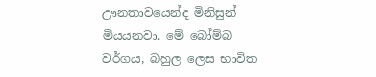ඌනතාවයෙන්ද මිනිසුන් මියයනවා. මේ බෝම්බ වර්ගය, බහුල ලෙස භාවිත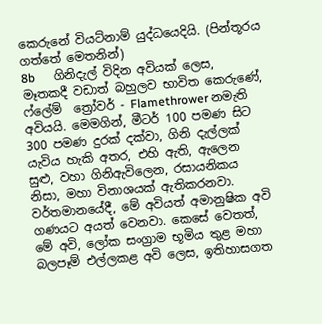කෙරුනේ වියට්නාම් යුද්ධයෙදියි. (පින්තූරය ගත්තේ මෙතනින්)
8b      ගිනිදැල් විදින අවියක් ලෙස, මෑතකදී වඩාත් බහුලව භාවිත කෙරුණේ,  ෆ්ලේම්  ත්‍රෝවර් - Flamethrower නමැති අවියයි. මෙමගින්, මීටර් 100 පමණ සිට 300 පමණ දුරක් දක්වා, ගිනි දැල්ලක් යැවිය හැකි අතර, එහි ඇති, ඇලෙන සුළු, වහා ගිනිඇවිලෙන, රසායනිකය නිසා, මහා විනාශයක් ඇතිකරනවා.  වර්තමානයේදී, මේ අවියත් අමානුෂික අවි ගණයට අයත් වෙනවා. කෙසේ වෙතත්, මේ අවි, ලෝක සංග්‍රාම භූමිය තුළ මහා බලපෑම් එල්ලකළ අවි ලෙස, ඉතිහාසගත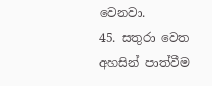වෙනවා.
45. සතුරා වෙත අහසින් පාත්වීම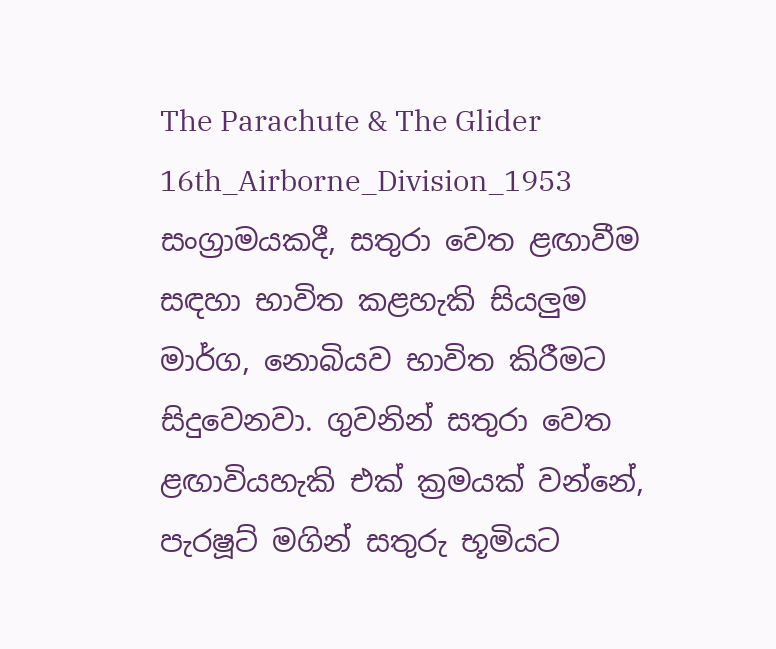The Parachute & The Glider
16th_Airborne_Division_1953      සංග්‍රාමයකදී, සතුරා වෙත ළඟාවීම සඳහා භාවිත කළහැකි සියලුම මාර්ග, නොබියව භාවිත කිරීමට සිදුවෙනවා. ගුවනින් සතුරා වෙත ළඟාවියහැකි එක් ක්‍රමයක් වන්නේ, පැරෂූට් මගින් සතුරු භූමියට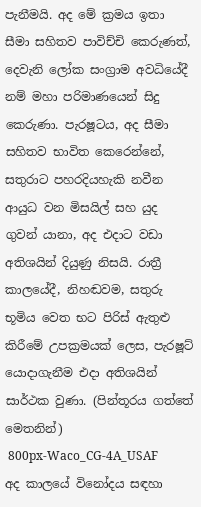පැනීමයි. අද මේ ක්‍රමය ඉතා සීමා සහිතව පාවිච්චි කෙරුණත්, දෙවැනි ලෝක සංග්‍රාම අවධියේදී නම් මහා පරිමාණයෙන් සිදු කෙරුණා. පැරෂූටය, අද සීමා සහිතව භාවිත කෙරෙන්නේ, සතුරාට පහරදියහැකි නවීන ආයුධ වන මිසයිල් සහ යුද ගුවන් යානා, අද එදාට වඩා අතිශයින් දියුණු නිසයි. රාත්‍රී කාලයේදී, නිහඬවම, සතුරු භූමිය වෙත භට පිරිස් ඇතුළු කිරීමේ උපක්‍රමයක් ලෙස, පැරෂූට් යොදාගැනීම එදා අතිශයින් සාර්ථක වුණා. (පින්තූරය ගත්තේ මෙතනින්)
 800px-Waco_CG-4A_USAF     අද කාලයේ විනෝදය සඳහා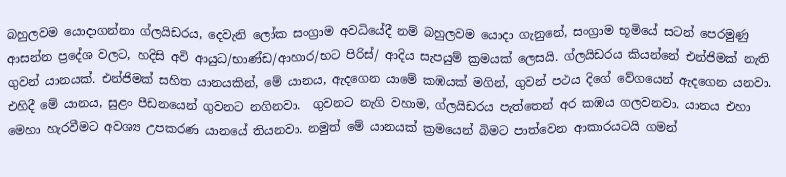බහුලවම යොදාගන්නා ග්ලයිඩරය, දෙවැනි ලෝක සංග්‍රාම අවධියේදී නම් බහුලවම යොදා ගැනුනේ, සංග්‍රාම භූමියේ සටන් පෙරමුණු ආසන්න ප්‍රදේශ වලට, හදිසි අවි ආයුධ/භාණ්ඩ/ආහාර/භට පිරිස්/ ආදිය සැපයුම් ක්‍රමයක් ලෙසයි. ග්ලයිඩරය කියන්නේ එන්ජිමක් නැති ගුවන් යානයක්. එන්ජිමක් සහිත යානයකින්, මේ යානය, ඇදගෙන යාමේ කඹයක් මගින්, ගුවන් පථය දිගේ වේගයෙන් ඇදගෙන යනවා. එහිදී මේ යානය, සුළං පීඩනයෙන් ගුවනට නගිනවා.  ගුවනට නැගි වහාම, ග්ලයිඩරය පැත්තෙන් අර කඹය ගලවනවා. යානය එහා මෙහා හැරවීමට අවශ්‍ය උපකරණ යානයේ තියනවා. නමුත් මේ යානයක් ක්‍රමයෙන් බිමට පාත්වෙන ආකාරයටයි ගමන්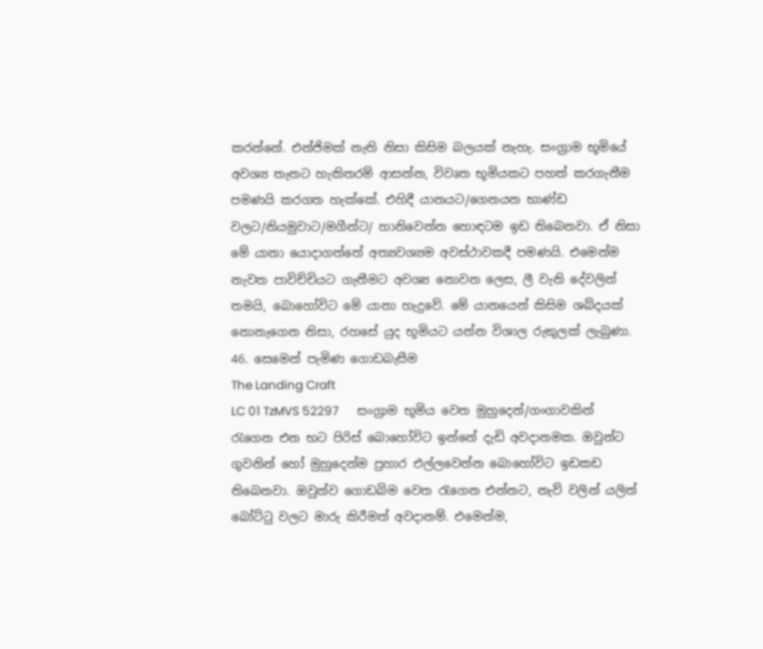කරන්නේ. එන්ජිමක් නැති නිසා කිසිම බලයක් නැහැ. සංග්‍රාම භූමියේ අවශ්‍ය තැනට හැකිතරම් ආසන්න, විවෘත භූමියකට පහත් කරගැනීම පමණයි කරගත හැක්කේ. එහිදී යානයට/ගෙනයන භාණ්ඩ වලට/නියමුවාට/මගීන්ට/ හානිවෙන්න හොඳටම ඉඩ තිබෙනවා. ඒ නිසා මේ යානා යොදාගත්තේ අත්‍යවශ්‍යම අවස්ථාවකදී පමණයි. එමෙන්ම නැවත පාවිච්චියට ගැනීමට අවශ්‍ය නොවන ලෙස, ලී වැනි දේවලින් තමයි, බොහෝවිට මේ යානා හැදුවේ. මේ යානයෙන් කිසිම ශබ්දයක් නොනැගෙන නිසා, රහසේ යුද භූමියට යන්න විශාල රුකුලක් ලැබුණා.
46. සෙමෙන් පැමිණ ගොඩබැසීම
The Landing Craft
LC 01 TzMVS 52297      සංග්‍රාම භූමිය වෙත මුහුදෙන්/ගංගාවකින් රැගෙන එන භට පිරිස් බොහෝවිට ඉන්නේ දැඩි අවදානමක. ඔවුන්ට ගුවනින් හෝ මුහුදෙන්ම ප්‍රහාර එල්ලවෙන්න බොහෝවිට ඉඩකඩ තිබෙනවා. ඔවුන්ව ගොඩබිම වෙත රැගෙන එන්නට, නැව් වලින් යලිත් බෝට්ටු වලට මාරු කිරීමත් අවදානම්. එමෙන්ම,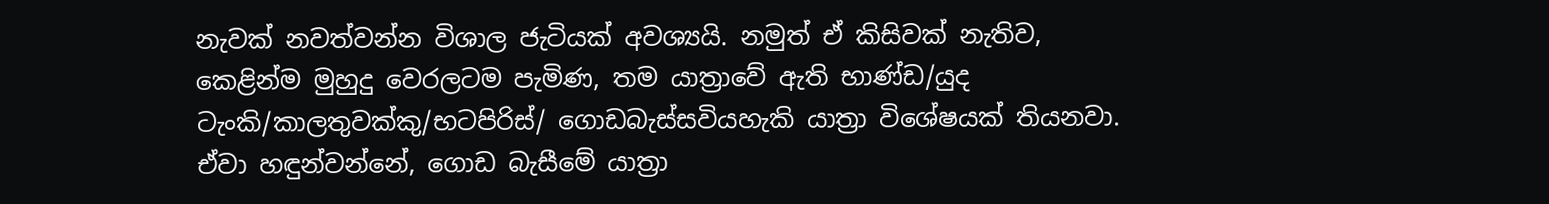නැවක් නවත්වන්න විශාල ජැටියක් අවශ්‍යයි. නමුත් ඒ කිසිවක් නැතිව, කෙළින්ම මුහුදු වෙරලටම පැමිණ, තම යාත්‍රාවේ ඇති භාණ්ඩ/යුද ටැංකි/කාලතුවක්කු/භටපිරිස්/ ගොඩබැස්සවියහැකි යාත්‍රා විශේෂයක් තියනවා. ඒවා හඳුන්වන්නේ, ගොඩ බැසීමේ යාත්‍රා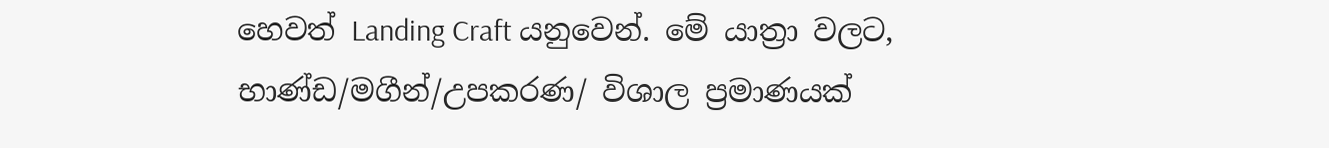හෙවත් Landing Craft යනුවෙන්. මේ යාත්‍රා වලට, භාණ්ඩ/මගීන්/උපකරණ/ විශාල ප්‍රමාණයක්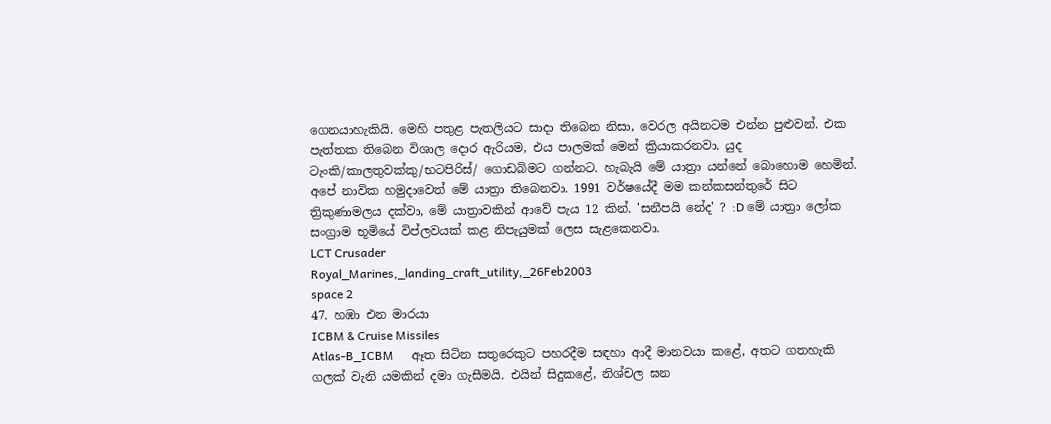ගෙනයාහැකියි. මෙහි පතුළ පැතලියට සාදා තිබෙන නිසා, වෙරල අයිනටම එන්න පුළුවන්. එක පැත්තක තිබෙන විශාල දොර ඇරියම, එය පාලමක් මෙන් ක්‍රියාකරනවා. යුද ටැංකි/කාලතුවක්කු/භටපිරිස්/ ගොඩබිමට ගන්නට. හැබැයි මේ යාත්‍රා යන්නේ බොහොම හෙමින්. අපේ නාවික හමුදාවෙත් මේ යාත්‍රා තිබෙනවා. 1991 වර්ෂයේදී මම කන්කසන්තුරේ සිට ත්‍රිකුණාමලය දක්වා, මේ යාත්‍රාවකින් ආවේ පැය 12 කින්. 'සනීපයි නේද' ? :D මේ යාත්‍රා ලෝක සංග්‍රාම භූමියේ විප්ලවයක් කළ නිපැයුමක් ලෙස සැළකෙනවා.
LCT Crusader
Royal_Marines,_landing_craft_utility,_26Feb2003
space 2
47. හඹා එන මාරයා
ICBM & Cruise Missiles
Atlas-B_ICBM      ඈත සිටින සතුරෙකුට පහරදීම සඳහා ආදී මානවයා කළේ, අතට ගතහැකි ගලක් වැනි යමකින් දමා ගැසීමයි. එයින් සිදුකළේ, නිශ්චල ඝන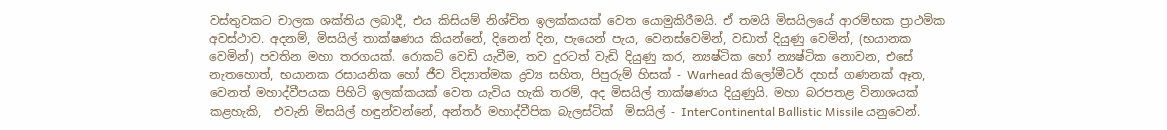වස්තුවකට චාලක ශක්තිය ලබාදී, එය කිසියම් නිශ්චිත ඉලක්කයක් වෙත යොමුකිරීමයි. ඒ තමයි මිසයිලයේ ආරම්භක ප්‍රාථමික අවස්ථාව. අදනම්, මිසයිල් තාක්ෂණය කියන්නේ, දිනෙන් දින, පැයෙන් පැය, වෙනස්වෙමින්, වඩාත් දියුණු වෙමින්, (භයානක වෙමින්) පවතින මහා තරගයක්. රොකට් වෙඩි යැවීම, තව දුරටත් වැඩි දියුණු කර, න්‍යෂ්ටික හෝ න්‍යෂ්ටික නොවන, එසේ නැතහොත්, භයානක රසායනික හෝ ජීව විද්‍යාත්මක ද්‍රව්‍ය සහිත, පිපුරුම් හිසක් - Warhead කිලෝමීටර් දහස් ගණනක් ඈත, වෙනත් මහාද්වීපයක පිහිටි ඉලක්කයක් වෙත යැවිය හැකි තරම්, අද මිසයිල් තාක්ෂණය දියුණුයි. මහා බරපතළ විනාශයක් කළහැකි,  එවැනි මිසයිල් හඳුන්වන්නේ, අන්තර් මහාද්වීපික බැලස්ටික්  මිසයිල් - InterContinental Ballistic Missile යනුවෙන්.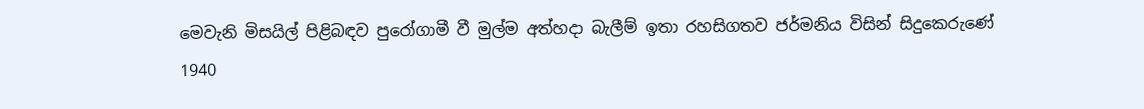මෙවැනි මිසයිල් පිළිබඳව පුරෝගාමී වී මුල්ම අත්හදා බැලීම් ඉතා රහසිගතව ජර්මනිය විසින් සිදුකෙරුණේ 1940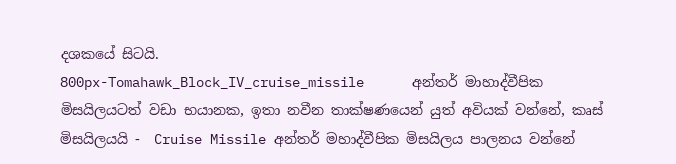දශකයේ සිටයි.
800px-Tomahawk_Block_IV_cruise_missile      අන්තර් මාහාද්වීපික මිසයිලයටත් වඩා භයානක, ඉතා නවීන තාක්ෂණයෙන් යුත් අවියක් වන්නේ, කෘස් මිසයිලයයි -  Cruise Missile අන්තර් මහාද්වීපික මිසයිලය පාලනය වන්නේ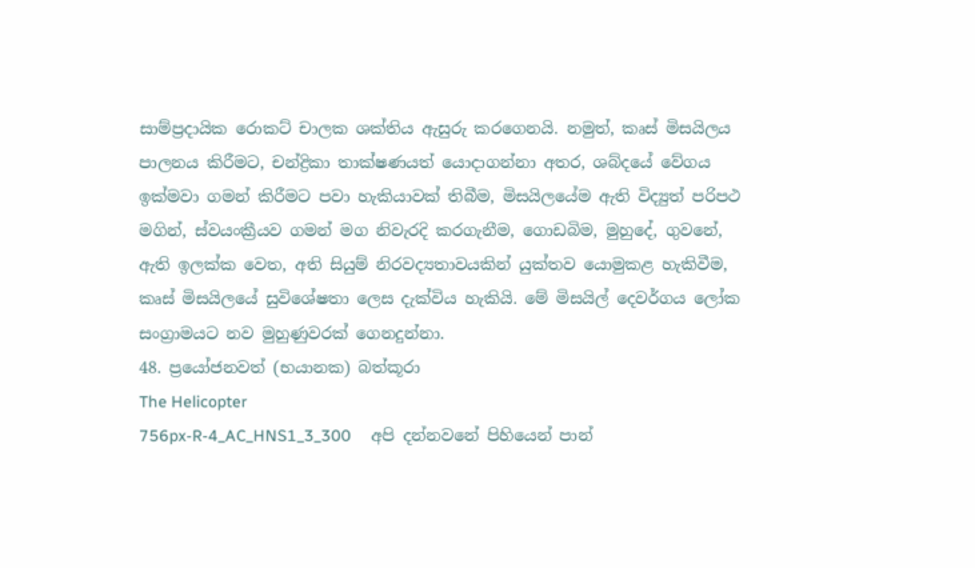සාම්ප්‍රදායික රොකට් චාලක ශක්තිය ඇසුරු කරගෙනයි. නමුත්, කෘස් මිසයිලය පාලනය කිරීමට, චන්ද්‍රිකා තාක්ෂණයත් යොදාගන්නා අතර, ශබ්දයේ වේගය ඉක්මවා ගමන් කිරීමට පවා හැකියාවක් තිබීම, මිසයිලයේම ඇති විද්‍යුත් පරිපථ මගින්, ස්වයංක්‍රීයව ගමන් මග නිවැරදි කරගැනීම, ගොඩබිම, මුහුදේ, ගුවනේ, ඇති ඉලක්ක වෙත, අති සියුම් නිරවද්‍යතාවයකින් යුක්තව යොමුකළ හැකිවීම, කෘස් මිසයිලයේ සුවිශේෂතා ලෙස දැක්විය හැකියි. මේ මිසයිල් දෙවර්ගය ලෝක සංග්‍රාමයට නව මුහුණුවරක් ගෙනදුන්නා.
48. ප්‍රයෝජනවත් (භයානක) බත්කූරා
The Helicopter
756px-R-4_AC_HNS1_3_300     අපි දන්නවනේ පිහියෙන් පාන්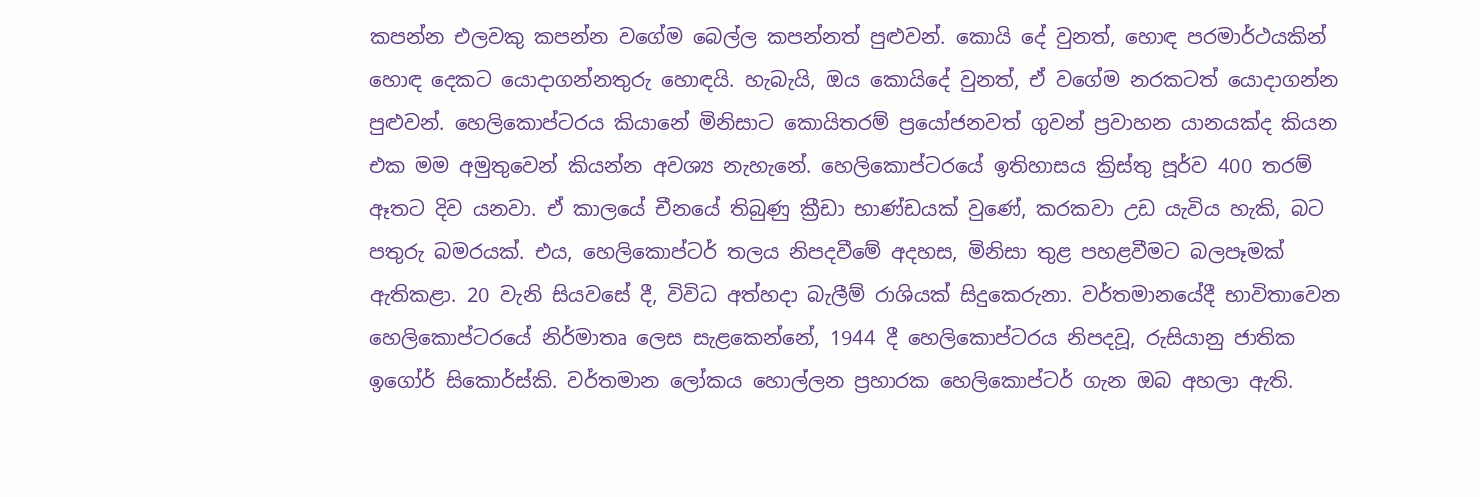කපන්න එලවකු කපන්න වගේම බෙල්ල කපන්නත් පුළුවන්. කොයි දේ වුනත්, හොඳ පරමාර්ථයකින් හොඳ දෙකට යොදාගන්නතුරු හොඳයි. හැබැයි, ඔය කොයිදේ වුනත්, ඒ වගේම නරකටත් යොදාගන්න පුළුවන්. හෙලිකොප්ටරය කියානේ මිනිසාට කොයිතරම් ප්‍රයෝජනවත් ගුවන් ප්‍රවාහන යානයක්ද කියන එක මම අමුතුවෙන් කියන්න අවශ්‍ය නැහැනේ. හෙලිකොප්ටරයේ ඉතිහාසය ක්‍රිස්තු පූර්ව 400 තරම් ඈතට දිව යනවා. ඒ කාලයේ චීනයේ තිබුණු ක්‍රීඩා භාණ්ඩයක් වුණේ, කරකවා උඩ යැවිය හැකි, බට පතුරු බමරයක්. එය, හෙලිකොප්ටර් තලය නිපදවීමේ අදහස, මිනිසා තුළ පහළවීමට බලපෑමක් ඇතිකළා. 20 වැනි සියවසේ දී, විවිධ අත්හදා බැලීම් රාශියක් සිදුකෙරුනා. වර්තමානයේදී භාවිතාවෙන හෙලිකොප්ටරයේ නිර්මාතෘ ලෙස සැළකෙන්නේ, 1944 දී හෙලිකොප්ටරය නිපදවූ, රුසියානු ජාතික ඉගෝර් සිකොර්ස්කි. වර්තමාන ලෝකය හොල්ලන ප්‍රහාරක හෙලිකොප්ටර් ගැන ඔබ අහලා ඇති.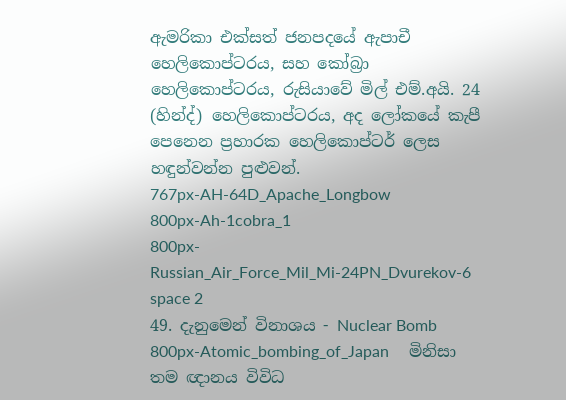ඇමරිකා එක්සත් ජනපදයේ ඇපාචී හෙලිකොප්ටරය, සහ කෝබ්‍රා හෙලිකොප්ටරය, රුසියාවේ මිල් එම්.අයි. 24 (හින්ද්) හෙලිකොප්ටරය, අද ලෝකයේ කැපී පෙනෙන ප්‍රහාරක හෙලිකොප්ටර් ලෙස හඳුන්වන්න පුළුවන්.
767px-AH-64D_Apache_Longbow
800px-Ah-1cobra_1
800px-Russian_Air_Force_Mil_Mi-24PN_Dvurekov-6
space 2
49. දැනුමෙන් විනාශය - Nuclear Bomb
800px-Atomic_bombing_of_Japan     මිනිසා තම ඥානය විවිධ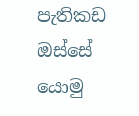පැතිකඩ ඔස්සේ යොමු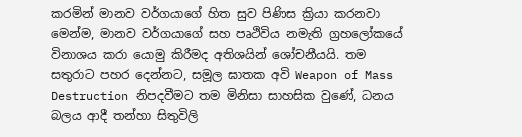කරමින් මානව වර්ගයාගේ හිත සුව පිණිස ක්‍රියා කරනවා මෙන්ම, මානව වර්ගයාගේ සහ පෘථිවිය නමැති ග්‍රහලෝකයේ විනාශය කරා යොමු කිරීමද අතිශයින් ශෝචනීයයි. තම සතුරාට පහර දෙන්නට, සමූල ඝාතක අවි Weapon of Mass Destruction නිපදවීමට තම මිනිසා සාහසික වුණේ, ධනය බලය ආදී තන්හා සිතුවිලි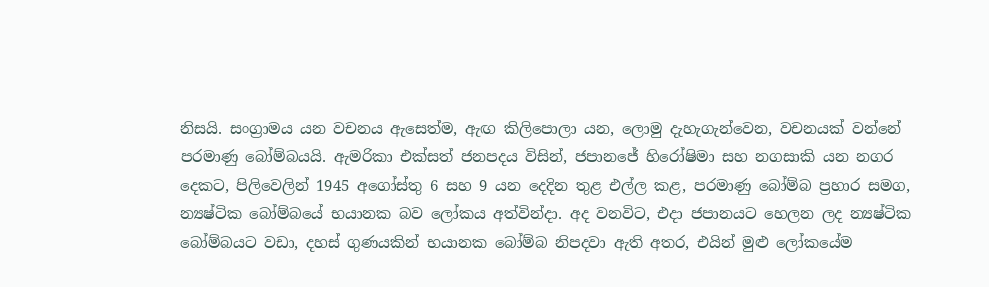නිසයි. සංග්‍රාමය යන වචනය ඇසෙත්ම, ඇඟ කිලිපොලා යන, ලොමු දැහැගැන්වෙන, වචනයක් වන්නේ පරමාණු බෝම්බයයි. ඇමරිකා එක්සත් ජනපදය විසින්, ජපානජේ හිරෝෂිමා සහ නගසාකි යන නගර දෙකට, පිලිවෙලින් 1945 අගෝස්තු 6 සහ 9 යන දෙදින තුළ එල්ල කළ, පරමාණු බෝම්බ ප්‍රහාර සමග, න්‍යෂ්ටික බෝම්බයේ භයානක බව ලෝකය අත්වින්දා. අද වනවිට, එදා ජපානයට හෙලන ලද න්‍යෂ්ටික බෝම්බයට වඩා, දහස් ගුණයකින් භයානක බෝම්බ නිපදවා ඇති අතර, එයින් මුළු ලෝකයේම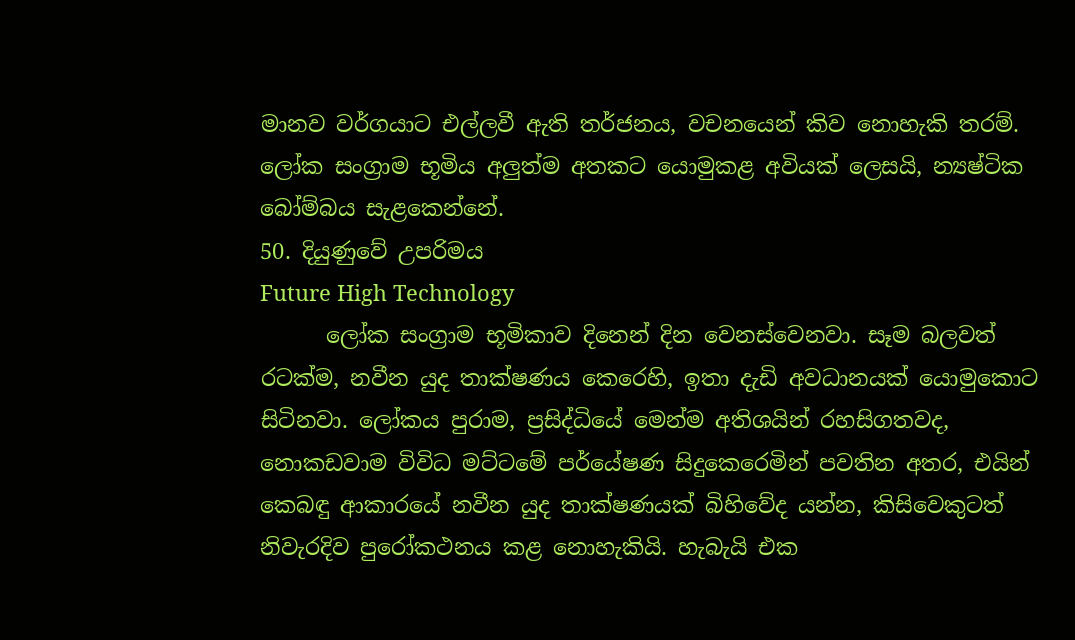මානව වර්ගයාට එල්ලවී ඇති තර්ජනය, වචනයෙන් කිව නොහැකි තරම්. ලෝක සංග්‍රාම භූමිය අලුත්ම අතකට යොමුකළ අවියක් ලෙසයි, න්‍යෂ්ටික බෝම්බය සැළකෙන්නේ.
50. දියුණුවේ උපරිමය
Future High Technology
      ලෝක සංග්‍රාම භූමිකාව දිනෙන් දින වෙනස්වෙනවා. සෑම බලවත් රටක්ම, නවීන යුද තාක්ෂණය කෙරෙහි, ඉතා දැඩි අවධානයක් යොමුකොට සිටිනවා. ලෝකය පුරාම, ප්‍රසිද්ධියේ මෙන්ම අතිශයින් රහසිගතවද, නොකඩවාම විවිධ මට්ටමේ පර්යේෂණ සිදුකෙරෙමින් පවතින අතර, එයින් කෙබඳු ආකාරයේ නවීන යුද තාක්ෂණයක් බිහිවේද යන්න, කිසිවෙකුටත් නිවැරදිව පුරෝකථනය කළ නොහැකියි. හැබැයි එක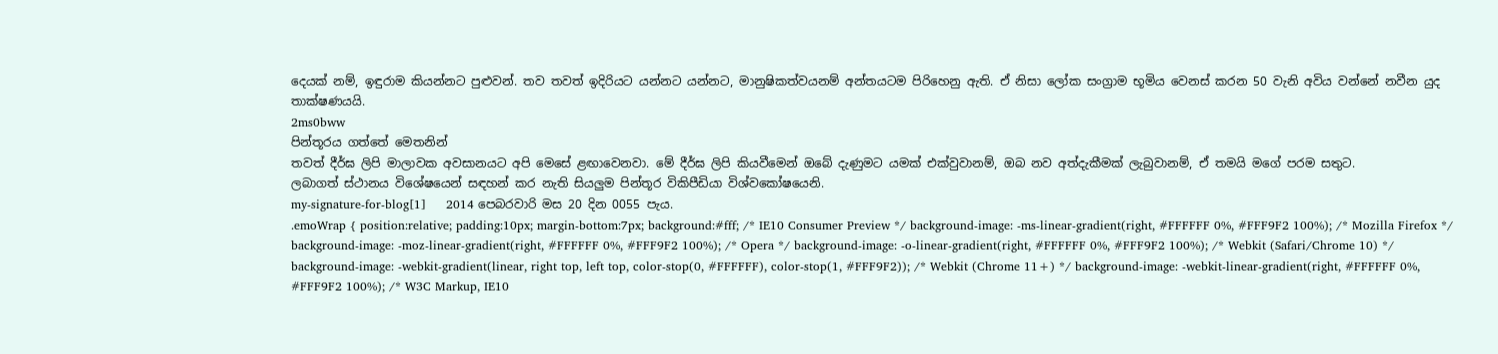දෙයක් නම්, ඉඳුරාම කියන්නට පුළුවන්. තව තවත් ඉදිරියට යන්නට යන්නට, මානුෂිකත්වයනම් අන්තයටම පිරිහෙනු ඇති. ඒ නිසා ලෝක සංග්‍රාම භූමිය වෙනස් කරන 50 වැනි අවිය වන්නේ නවීන යුද තාක්ෂණයයි.
2ms0bww
පින්තූරය ගත්තේ මෙතනින්
තවත් දීර්ඝ ලිපි මාලාවක අවසානයට අපි මෙසේ ළඟාවෙනවා. මේ දීර්ඝ ලිපි කියවීමෙන් ඔබේ දැණුමට යමක් එක්වුවානම්, ඔබ නව අත්දැකීමක් ලැබුවානම්, ඒ තමයි මගේ පරම සතුට.
ලබාගත් ස්ථානය විශේෂයෙන් සඳහන් කර නැති සියලුම පින්තූර විකිපීඩියා විශ්වකෝෂයෙනි.
my-signature-for-blog[1]     2014 පෙබරවාරි මස 20 දින 0055 පැය.
.emoWrap { position:relative; padding:10px; margin-bottom:7px; background:#fff; /* IE10 Consumer Preview */ background-image: -ms-linear-gradient(right, #FFFFFF 0%, #FFF9F2 100%); /* Mozilla Firefox */ background-image: -moz-linear-gradient(right, #FFFFFF 0%, #FFF9F2 100%); /* Opera */ background-image: -o-linear-gradient(right, #FFFFFF 0%, #FFF9F2 100%); /* Webkit (Safari/Chrome 10) */ background-image: -webkit-gradient(linear, right top, left top, color-stop(0, #FFFFFF), color-stop(1, #FFF9F2)); /* Webkit (Chrome 11+) */ background-image: -webkit-linear-gradient(right, #FFFFFF 0%, #FFF9F2 100%); /* W3C Markup, IE10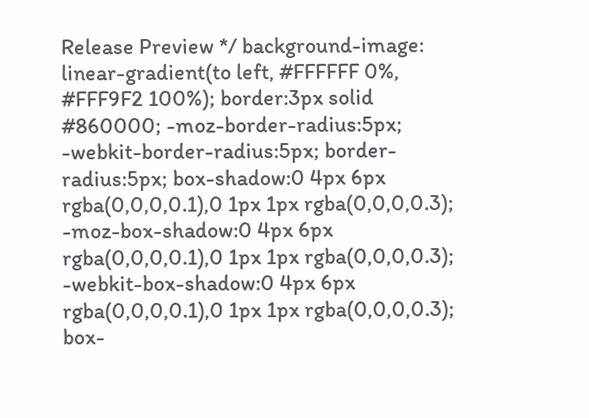Release Preview */ background-image: linear-gradient(to left, #FFFFFF 0%, #FFF9F2 100%); border:3px solid #860000; -moz-border-radius:5px; -webkit-border-radius:5px; border-radius:5px; box-shadow:0 4px 6px rgba(0,0,0,0.1),0 1px 1px rgba(0,0,0,0.3); -moz-box-shadow:0 4px 6px rgba(0,0,0,0.1),0 1px 1px rgba(0,0,0,0.3); -webkit-box-shadow:0 4px 6px rgba(0,0,0,0.1),0 1px 1px rgba(0,0,0,0.3); box-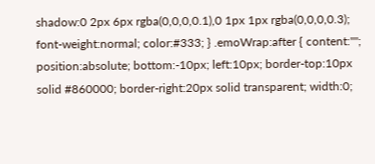shadow:0 2px 6px rgba(0,0,0,0.1),0 1px 1px rgba(0,0,0,0.3); font-weight:normal; color:#333; } .emoWrap:after { content:""; position:absolute; bottom:-10px; left:10px; border-top:10px solid #860000; border-right:20px solid transparent; width:0;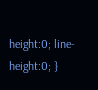height:0; line-height:0; }